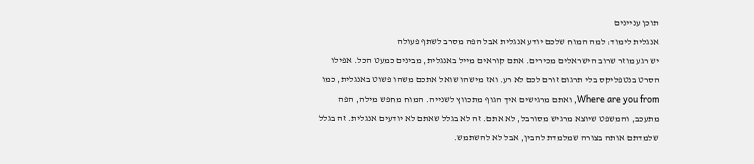תוכן עניינים
אנגלית לימוד: למה המוח שלכם יודע אנגלית אבל הפה מסרב לשתף פעולה
יש רגע מוזר שרוב הישראלים מכירים. אתם קוראים מייל באנגלית, מבינים כמעט הכל. אפילו הסרט בנטפליקס בלי תרגום זורם לכם לא רע. ואז מישהו שואל אתכם משהו פשוט באנגלית, כמו Where are you from, ואתם מרגישים איך הגוף מתכווץ לשנייה. המוח מחפש מילה, הפה מתעכב, והמשפט שיוצא מרגיש מסורבל, לא אתם. זה לא בגלל שאתם לא יודעים אנגלית. זה בגלל שלמדתם אותה בצורה שמלמדת להבין, אבל לא להשתמש.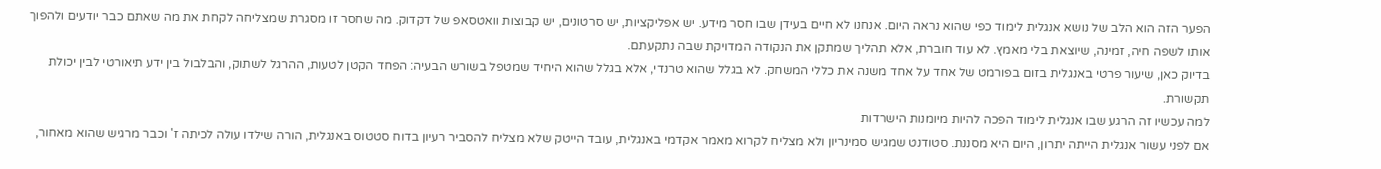הפער הזה הוא הלב של נושא אנגלית לימוד כפי שהוא נראה היום. אנחנו לא חיים בעידן שבו חסר מידע. יש אפליקציות, יש סרטונים, יש קבוצות וואטסאפ של דקדוק. מה שחסר זו מסגרת שמצליחה לקחת את מה שאתם כבר יודעים ולהפוך אותו לשפה חיה, זמינה, שיוצאת בלי מאמץ. לא עוד חוברת, אלא תהליך שמתקן את הנקודה המדויקת שבה נתקעתם.
בדיוק כאן, שיעור פרטי באנגלית בזום בפורמט של אחד על אחד משנה את כללי המשחק. לא בגלל שהוא טרנדי, אלא בגלל שהוא היחיד שמטפל בשורש הבעיה: הפחד הקטן לטעות, ההרגל לשתוק, והבלבול בין ידע תיאורטי לבין יכולת תקשורת.
למה עכשיו זה הרגע שבו אנגלית לימוד הפכה להיות מיומנות הישרדות
אם לפני עשור אנגלית הייתה יתרון, היום היא מסננת. סטודנט שמגיש סמינריון ולא מצליח לקרוא מאמר אקדמי באנגלית, עובד הייטק שלא מצליח להסביר רעיון בדוח סטטוס באנגלית, הורה שילדו עולה לכיתה ז' וכבר מרגיש שהוא מאחור,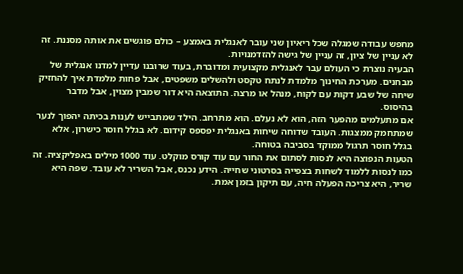מחפש עבודה שמגלה שכל ריאיון שני עובר לאנגלית באמצע – כולם פוגשים את אותה מסננת. זה לא עניין של ציון, זה עניין של גישה להזדמנויות.
הבעיה נוצרת כי העולם עבר לאנגלית מקצועית ומדוברת, בעוד שרובנו עדיין למדנו אנגלית של מבחנים. מערכת החינוך מלמדת לנתח טקסט ולהשלים משפטים, אבל פחות מלמדת איך להחזיק שיחה של שבע דקות עם לקוח, מנהל או מרצה. התוצאה היא דור שמבין מצוין, אבל מדבר בהיסוס.
אם מתעלמים מהפער הזה, הוא לא נעלם. הוא מתרחב. הילד שמתבייש לענות בכיתה יהפוך לנער שמתחמק ממצגות. העובד שדוחה שיחות באנגלית יפספס קידום. לא בגלל חוסר כישרון, אלא בגלל חוסר תרגול ממוקד בסביבה בטוחה.
הטעות הנפוצה היא לנסות לסתום את החור עם עוד קורס מוקלט. עוד 1000 מילים באפליקציה. זה כמו לנסות ללמוד לשחות בצפייה בסרטוני שחייה. הידע נכנס, אבל השריר לא עובד. שפה היא שריר, היא צריכה הפעלה חיה, עם תיקון בזמן אמת.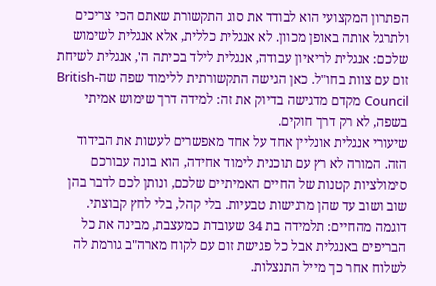הפתרון המקצועי הוא לבודד את סוג התקשורת שאתם הכי צריכים ולתרגל אותה באופן מכוון. לא אנגלית כללית, אלא אנגלית לשימוש שלכם: אנגלית לריאיון עבודה, אנגלית לילד בכיתה ה', אנגלית לשיחת זום עם צוות בחו"ל. כאן הגישה התקשורתית ללימוד שפה שה-British Council מקדם מדגישה בדיוק את זה: למידה דרך שימוש אמיתי בשפה, לא רק דרך חוקים.
שיעורי אנגלית אונליין אחד על אחד מאפשרים לעשות את הבידוד הזה. המורה לא רץ עם תוכנית לימוד אחידה, הוא בונה עבורכם סימולציות קטנות של החיים האמיתיים שלכם, ונותן לכם לדבר בהן שוב ושוב עד שהן מרגישות טבעיות. בלי קהל, בלי לחץ קבוצתי.
דוגמה מהחיים: תלמידה בת 34 שעובדת כמעצבת, מבינה את כל הבריפים באנגלית אבל כל פגישת זום עם לקוח מארה"ב גורמת לה לשלוח אחר כך מייל התנצלות.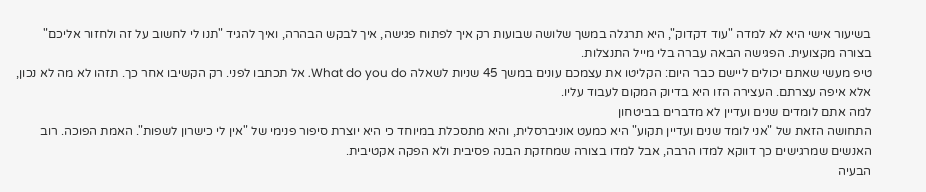בשיעור אישי היא לא למדה "עוד דקדוק", היא תרגלה במשך שלושה שבועות רק איך לפתוח פגישה, איך לבקש הבהרה, ואיך להגיד "תנו לי לחשוב על זה ולחזור אליכם" בצורה מקצועית. הפגישה הבאה עברה בלי מייל התנצלות.
טיפ מעשי שאתם יכולים ליישם כבר היום: הקליטו את עצמכם עונים במשך 45 שניות לשאלה What do you do. אל תכתבו לפני. רק הקשיבו אחר כך. תזהו לא מה לא נכון, אלא איפה עצרתם. העצירה הזו היא בדיוק המקום לעבוד עליו.
למה אתם לומדים שנים ועדיין לא מדברים בביטחון
התחושה הזאת של "אני לומד שנים ועדיין תקוע" היא כמעט אוניברסלית, והיא מתסכלת במיוחד כי היא יוצרת סיפור פנימי של "אין לי כישרון לשפות". האמת הפוכה. רוב האנשים שמרגישים כך דווקא למדו הרבה, אבל למדו בצורה שמחזקת הבנה פסיבית ולא הפקה אקטיבית.
הבעיה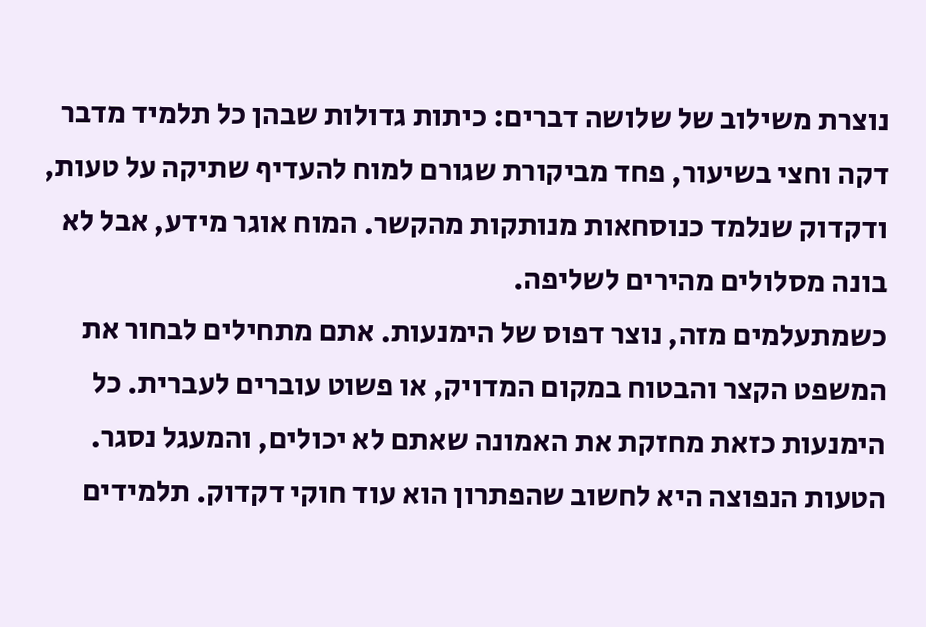נוצרת משילוב של שלושה דברים: כיתות גדולות שבהן כל תלמיד מדבר דקה וחצי בשיעור, פחד מביקורת שגורם למוח להעדיף שתיקה על טעות, ודקדוק שנלמד כנוסחאות מנותקות מהקשר. המוח אוגר מידע, אבל לא בונה מסלולים מהירים לשליפה.
כשמתעלמים מזה, נוצר דפוס של הימנעות. אתם מתחילים לבחור את המשפט הקצר והבטוח במקום המדויק, או פשוט עוברים לעברית. כל הימנעות כזאת מחזקת את האמונה שאתם לא יכולים, והמעגל נסגר.
הטעות הנפוצה היא לחשוב שהפתרון הוא עוד חוקי דקדוק. תלמידים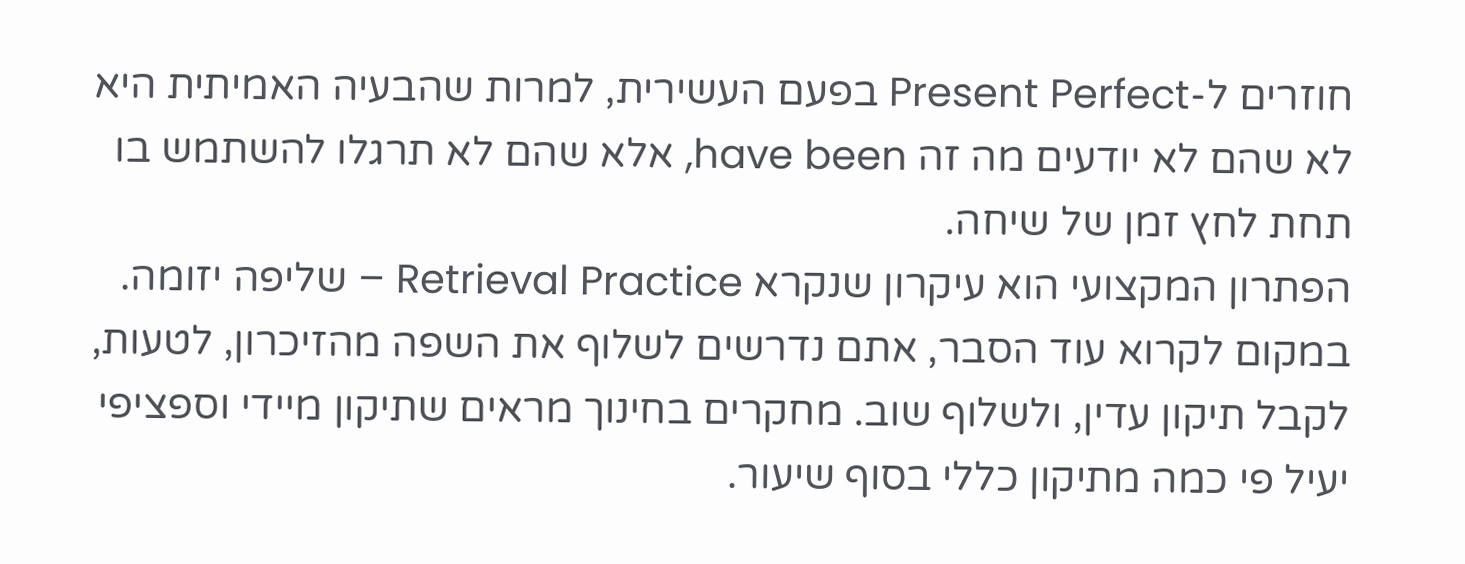חוזרים ל-Present Perfect בפעם העשירית, למרות שהבעיה האמיתית היא לא שהם לא יודעים מה זה have been, אלא שהם לא תרגלו להשתמש בו תחת לחץ זמן של שיחה.
הפתרון המקצועי הוא עיקרון שנקרא Retrieval Practice – שליפה יזומה. במקום לקרוא עוד הסבר, אתם נדרשים לשלוף את השפה מהזיכרון, לטעות, לקבל תיקון עדין, ולשלוף שוב. מחקרים בחינוך מראים שתיקון מיידי וספציפי יעיל פי כמה מתיקון כללי בסוף שיעור.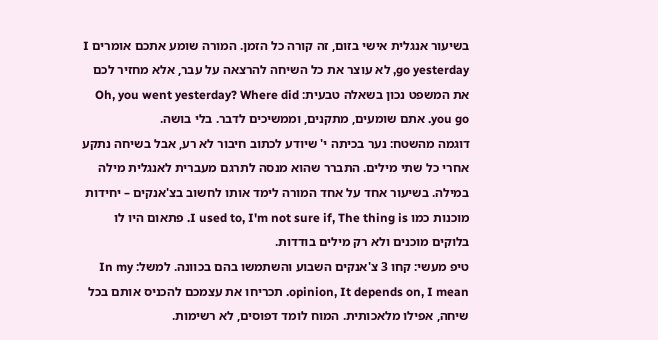בשיעור אנגלית אישי בזום, זה קורה כל הזמן. המורה שומע אתכם אומרים I go yesterday, לא עוצר את כל השיחה להרצאה על עבר, אלא מחזיר לכם את המשפט נכון בשאלה טבעית: Oh, you went yesterday? Where did you go. אתם שומעים, מתקנים, וממשיכים לדבר. בלי בושה.
דוגמה מהשטח: נער בכיתה י' שיודע לכתוב חיבור לא רע, אבל בשיחה נתקע אחרי כל שתי מילים. התברר שהוא מנסה לתרגם מעברית לאנגלית מילה במילה. בשיעור אחד על אחד המורה לימד אותו לחשוב בצ'אנקים – יחידות מוכנות כמו I used to, I'm not sure if, The thing is. פתאום היו לו בלוקים מוכנים ולא רק מילים בודדות.
טיפ מעשי: קחו 3 צ'אנקים השבוע והשתמשו בהם בכוונה. למשל: In my opinion, It depends on, I mean. תכריחו את עצמכם להכניס אותם בכל שיחה, אפילו מלאכותית. המוח לומד דפוסים, לא רשימות.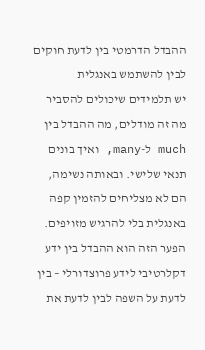ההבדל הדרמטי בין לדעת חוקים לבין להשתמש באנגלית
יש תלמידים שיכולים להסביר מה זה מודלים, מה ההבדל בין much ל-many, ואיך בונים תנאי שלישי. ובאותה נשימה, הם לא מצליחים להזמין קפה באנגלית בלי להרגיש מזויפים. הפער הזה הוא ההבדל בין ידע דקלרטיבי לידע פרוצדורלי – בין לדעת על השפה לבין לדעת את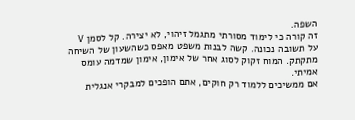השפה.
זה קורה כי לימוד מסורתי מתגמל זיהוי, לא יצירה. קל לסמן V על תשובה נכונה. קשה לבנות משפט מאפס כשהשעון של השיחה מתקתק. המוח זקוק לסוג אחר של אימון, אימון שמדמה עומס אמיתי.
אם ממשיכים ללמוד רק חוקים, אתם הופכים למבקרי אנגלית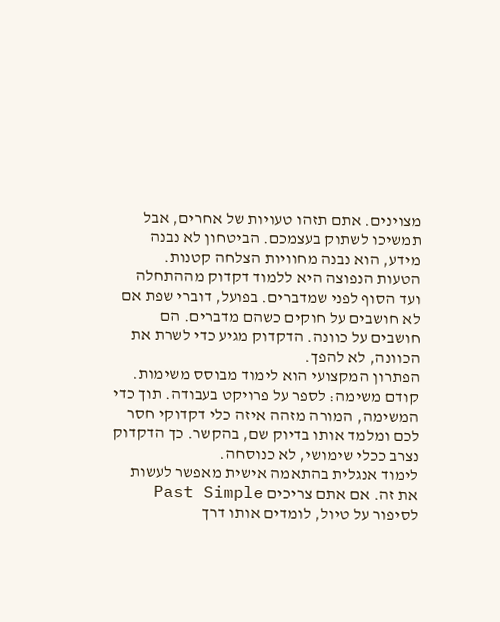מצוינים. אתם תזהו טעויות של אחרים, אבל תמשיכו לשתוק בעצמכם. הביטחון לא נבנה מידע, הוא נבנה מחוויות הצלחה קטנות.
הטעות הנפוצה היא ללמוד דקדוק מההתחלה ועד הסוף לפני שמדברים. בפועל, דוברי שפת אם לא חושבים על חוקים כשהם מדברים. הם חושבים על כוונה. הדקדוק מגיע כדי לשרת את הכוונה, לא להפך.
הפתרון המקצועי הוא לימוד מבוסס משימות. קודם משימה: לספר על פרויקט בעבודה. תוך כדי המשימה, המורה מזהה איזה כלי דקדוקי חסר לכם ומלמד אותו בדיוק שם, בהקשר. כך הדקדוק נצרב ככלי שימושי, לא כנוסחה.
לימוד אנגלית בהתאמה אישית מאפשר לעשות את זה. אם אתם צריכים Past Simple לסיפור על טיול, לומדים אותו דרך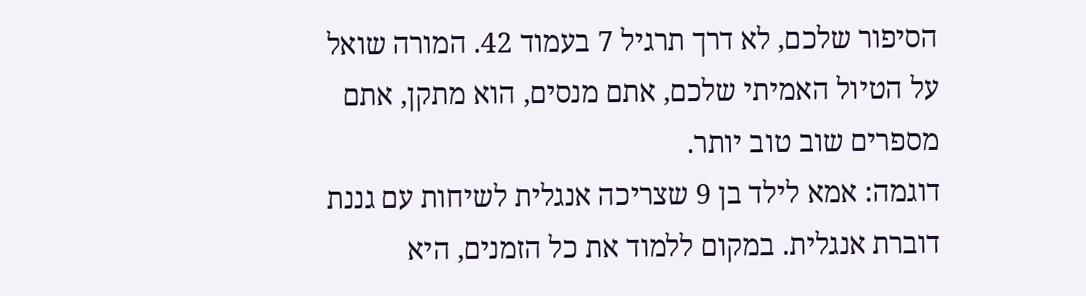הסיפור שלכם, לא דרך תרגיל 7 בעמוד 42. המורה שואל על הטיול האמיתי שלכם, אתם מנסים, הוא מתקן, אתם מספרים שוב טוב יותר.
דוגמה: אמא לילד בן 9 שצריכה אנגלית לשיחות עם גננת דוברת אנגלית. במקום ללמוד את כל הזמנים, היא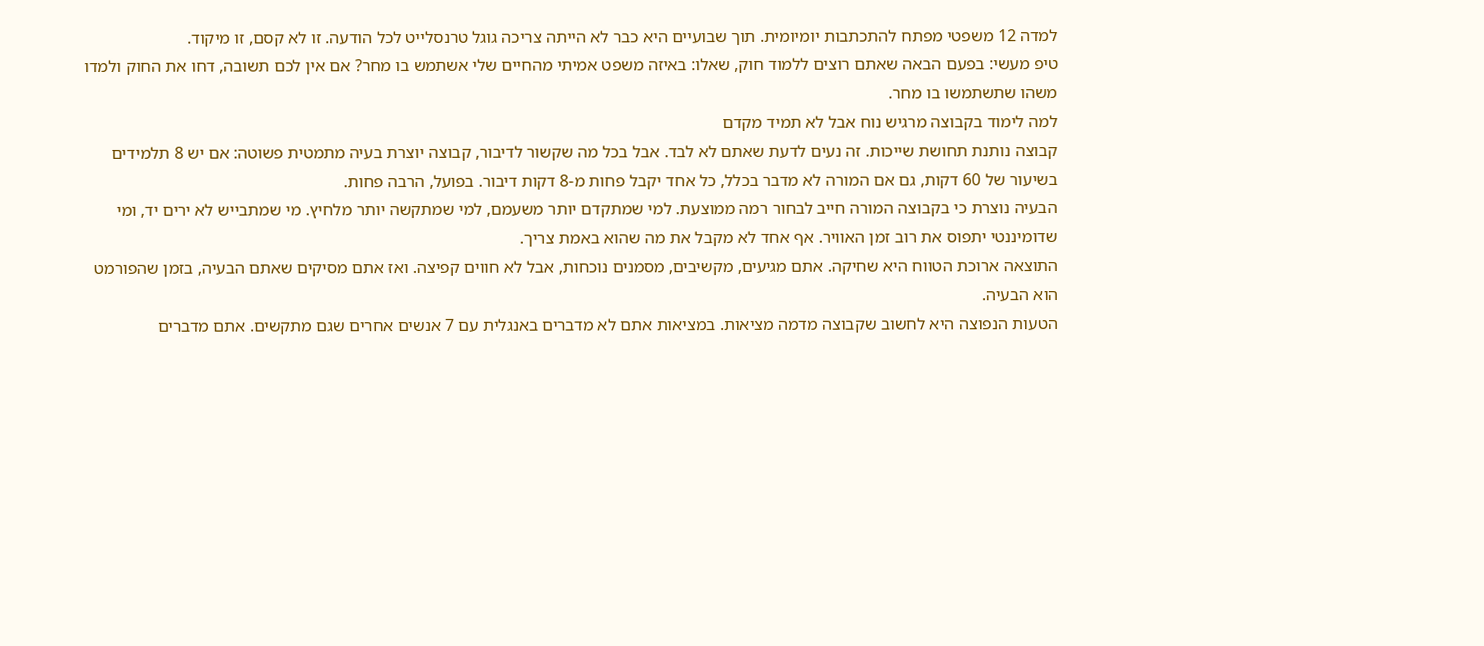למדה 12 משפטי מפתח להתכתבות יומיומית. תוך שבועיים היא כבר לא הייתה צריכה גוגל טרנסלייט לכל הודעה. זו לא קסם, זו מיקוד.
טיפ מעשי: בפעם הבאה שאתם רוצים ללמוד חוק, שאלו: באיזה משפט אמיתי מהחיים שלי אשתמש בו מחר? אם אין לכם תשובה, דחו את החוק ולמדו משהו שתשתמשו בו מחר.
למה לימוד בקבוצה מרגיש נוח אבל לא תמיד מקדם
קבוצה נותנת תחושת שייכות. זה נעים לדעת שאתם לא לבד. אבל בכל מה שקשור לדיבור, קבוצה יוצרת בעיה מתמטית פשוטה: אם יש 8 תלמידים בשיעור של 60 דקות, גם אם המורה לא מדבר בכלל, כל אחד יקבל פחות מ-8 דקות דיבור. בפועל, הרבה פחות.
הבעיה נוצרת כי בקבוצה המורה חייב לבחור רמה ממוצעת. למי שמתקדם יותר משעמם, למי שמתקשה יותר מלחיץ. מי שמתבייש לא ירים יד, ומי שדומיננטי יתפוס את רוב זמן האוויר. אף אחד לא מקבל את מה שהוא באמת צריך.
התוצאה ארוכת הטווח היא שחיקה. אתם מגיעים, מקשיבים, מסמנים נוכחות, אבל לא חווים קפיצה. ואז אתם מסיקים שאתם הבעיה, בזמן שהפורמט הוא הבעיה.
הטעות הנפוצה היא לחשוב שקבוצה מדמה מציאות. במציאות אתם לא מדברים באנגלית עם 7 אנשים אחרים שגם מתקשים. אתם מדברים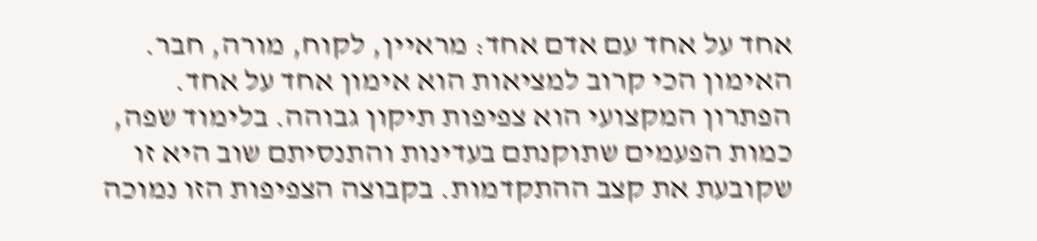אחד על אחד עם אדם אחד: מראיין, לקוח, מורה, חבר. האימון הכי קרוב למציאות הוא אימון אחד על אחד.
הפתרון המקצועי הוא צפיפות תיקון גבוהה. בלימוד שפה, כמות הפעמים שתוקנתם בעדינות והתנסיתם שוב היא זו שקובעת את קצב ההתקדמות. בקבוצה הצפיפות הזו נמוכה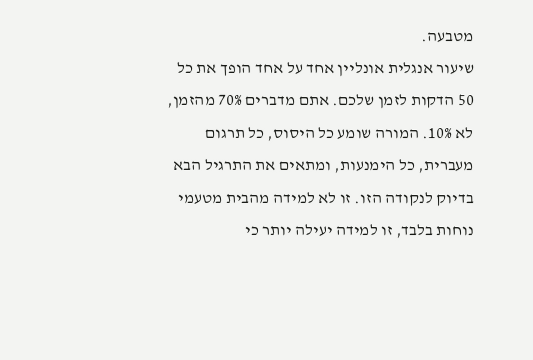מטבעה.
שיעור אנגלית אונליין אחד על אחד הופך את כל 50 הדקות לזמן שלכם. אתם מדברים 70% מהזמן, לא 10%. המורה שומע כל היסוס, כל תרגום מעברית, כל הימנעות, ומתאים את התרגיל הבא בדיוק לנקודה הזו. זו לא למידה מהבית מטעמי נוחות בלבד, זו למידה יעילה יותר כי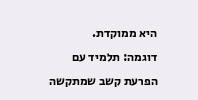היא ממוקדת.
דוגמה: תלמיד עם הפרעת קשב שמתקשה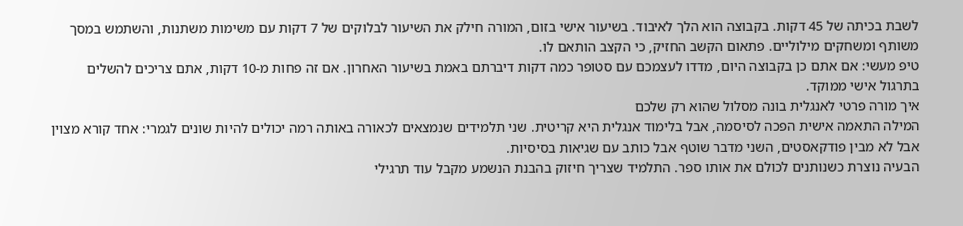לשבת בכיתה של 45 דקות. בקבוצה הוא הלך לאיבוד. בשיעור אישי בזום, המורה חילק את השיעור לבלוקים של 7 דקות עם משימות משתנות, והשתמש במסך משותף ומשחקים מילוליים. פתאום הקשב החזיק, כי הקצב הותאם לו.
טיפ מעשי: אם אתם כן בקבוצה היום, מדדו לעצמכם עם סטופר כמה דקות דיברתם באמת בשיעור האחרון. אם זה פחות מ-10 דקות, אתם צריכים להשלים בתרגול אישי ממוקד.
איך מורה פרטי לאנגלית בונה מסלול שהוא רק שלכם
המילה התאמה אישית הפכה לסיסמה, אבל בלימוד אנגלית היא קריטית. שני תלמידים שנמצאים לכאורה באותה רמה יכולים להיות שונים לגמרי: אחד קורא מצוין אבל לא מבין פודקאסטים, השני מדבר שוטף אבל כותב עם שגיאות בסיסיות.
הבעיה נוצרת כשנותנים לכולם את אותו ספר. התלמיד שצריך חיזוק בהבנת הנשמע מקבל עוד תרגילי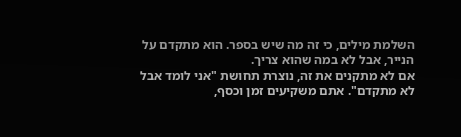השלמת מילים, כי זה מה שיש בספר. הוא מתקדם על הנייר, אבל לא במה שהוא צריך.
אם לא מתקנים את זה, נוצרת תחושת "אני לומד אבל לא מתקדם". אתם משקיעים זמן וכסף,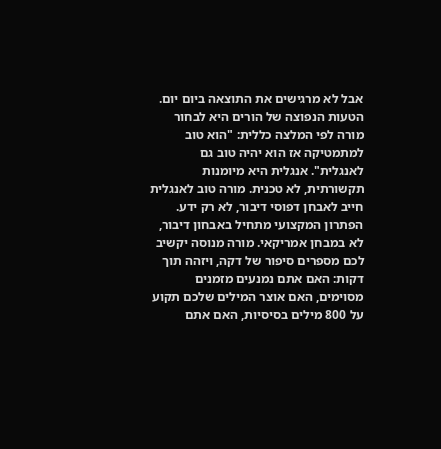אבל לא מרגישים את התוצאה ביום יום.
הטעות הנפוצה של הורים היא לבחור מורה לפי המלצה כללית: "הוא טוב למתמטיקה אז הוא יהיה טוב גם לאנגלית". אנגלית היא מיומנות תקשורתית, לא טכנית. מורה טוב לאנגלית חייב לאבחן דפוסי דיבור, לא רק ידע.
הפתרון המקצועי מתחיל באבחון דיבור, לא במבחן אמריקאי. מורה מנוסה יקשיב לכם מספרים סיפור של דקה, ויזהה תוך דקות: האם אתם נמנעים מזמנים מסוימים, האם אוצר המילים שלכם תקוע על 800 מילים בסיסיות, האם אתם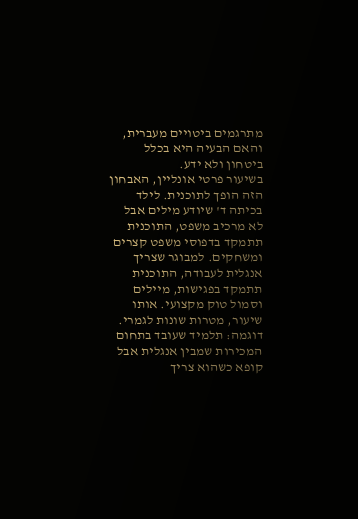מתרגמים ביטויים מעברית, והאם הבעיה היא בכלל ביטחון ולא ידע.
בשיעור פרטי אונליין, האבחון הזה הופך לתוכנית. לילד בכיתה ד' שיודע מילים אבל לא מרכיב משפט, התוכנית תתמקד בדפוסי משפט קצרים ומשחקים. למבוגר שצריך אנגלית לעבודה, התוכנית תתמקד בפגישות, מיילים וסמול טוק מקצועי. אותו שיעור, מטרות שונות לגמרי.
דוגמה: תלמיד שעובד בתחום המכירות שמבין אנגלית אבל קופא כשהוא צריך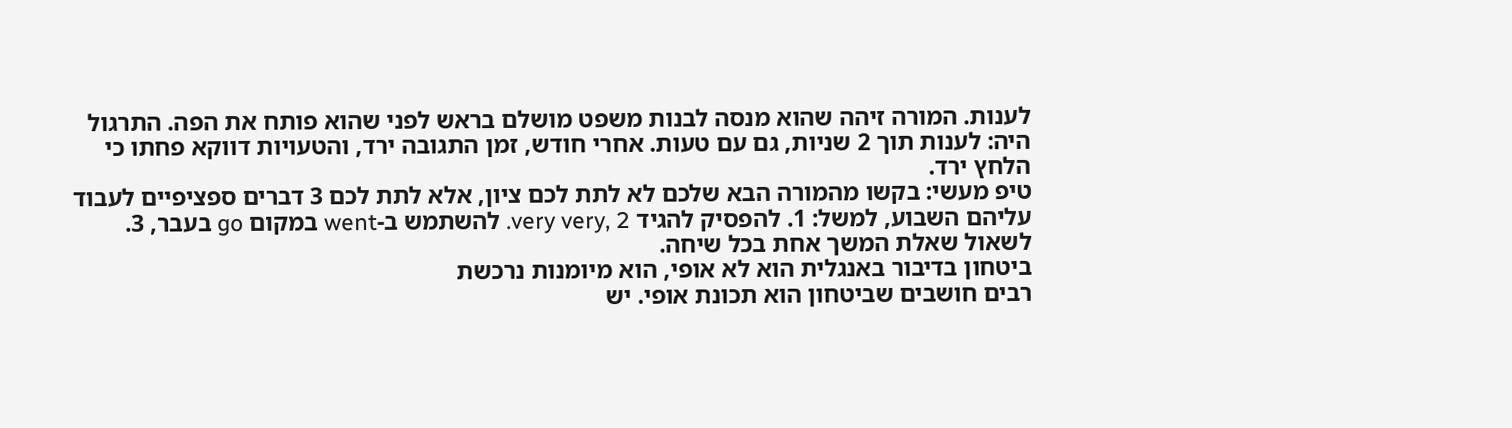לענות. המורה זיהה שהוא מנסה לבנות משפט מושלם בראש לפני שהוא פותח את הפה. התרגול היה: לענות תוך 2 שניות, גם עם טעות. אחרי חודש, זמן התגובה ירד, והטעויות דווקא פחתו כי הלחץ ירד.
טיפ מעשי: בקשו מהמורה הבא שלכם לא לתת לכם ציון, אלא לתת לכם 3 דברים ספציפיים לעבוד עליהם השבוע, למשל: 1. להפסיק להגיד very very, 2. להשתמש ב-went במקום go בעבר, 3. לשאול שאלת המשך אחת בכל שיחה.
ביטחון בדיבור באנגלית הוא לא אופי, הוא מיומנות נרכשת
רבים חושבים שביטחון הוא תכונת אופי. יש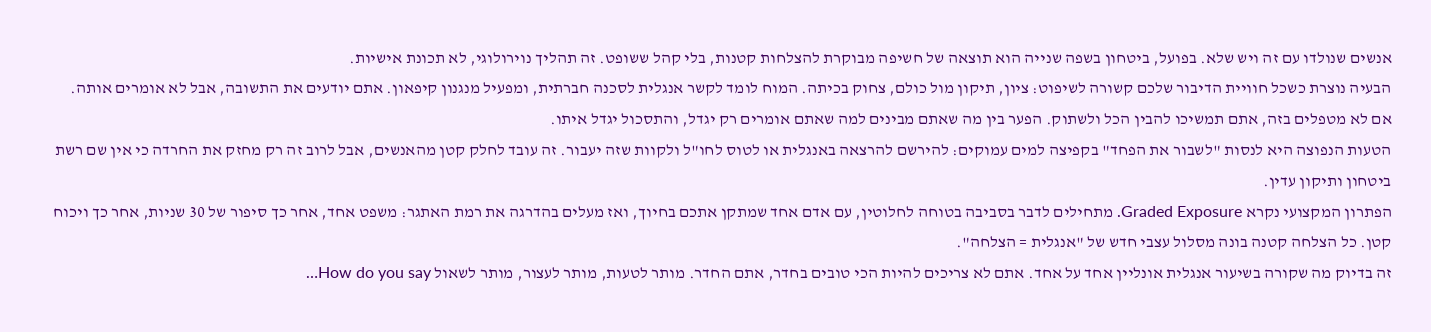אנשים שנולדו עם זה ויש שלא. בפועל, ביטחון בשפה שנייה הוא תוצאה של חשיפה מבוקרת להצלחות קטנות, בלי קהל ששופט. זה תהליך נוירולוגי, לא תכונת אישיות.
הבעיה נוצרת כשכל חוויית הדיבור שלכם קשורה לשיפוט: ציון, תיקון מול כולם, צחוק בכיתה. המוח לומד לקשר אנגלית לסכנה חברתית, ומפעיל מנגנון קיפאון. אתם יודעים את התשובה, אבל לא אומרים אותה.
אם לא מטפלים בזה, אתם תמשיכו להבין הכל ולשתוק. הפער בין מה שאתם מבינים למה שאתם אומרים רק יגדל, והתסכול יגדל איתו.
הטעות הנפוצה היא לנסות "לשבור את הפחד" בקפיצה למים עמוקים: להירשם להרצאה באנגלית או לטוס לחו"ל ולקוות שזה יעבור. זה עובד לחלק קטן מהאנשים, אבל לרוב זה רק מחזק את החרדה כי אין שם רשת ביטחון ותיקון עדין.
הפתרון המקצועי נקרא Graded Exposure. מתחילים לדבר בסביבה בטוחה לחלוטין, עם אדם אחד שמתקן אתכם בחיוך, ואז מעלים בהדרגה את רמת האתגר: משפט אחד, אחר כך סיפור של 30 שניות, אחר כך ויכוח קטן. כל הצלחה קטנה בונה מסלול עצבי חדש של "אנגלית = הצלחה".
זה בדיוק מה שקורה בשיעור אנגלית אונליין אחד על אחד. אתם לא צריכים להיות הכי טובים בחדר, אתם החדר. מותר לטעות, מותר לעצור, מותר לשאול How do you say…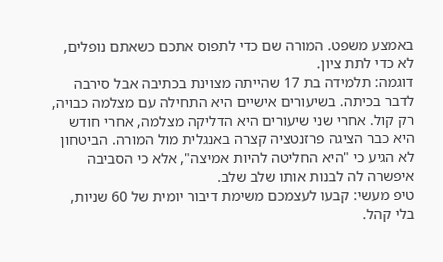באמצע משפט. המורה שם כדי לתפוס אתכם כשאתם נופלים, לא כדי לתת ציון.
דוגמה: תלמידה בת 17 שהייתה מצוינת בכתיבה אבל סירבה לדבר בכיתה. בשיעורים אישיים היא התחילה עם מצלמה כבויה, רק קול. אחרי שני שיעורים היא הדליקה מצלמה, אחרי חודש היא כבר הציגה פרזנטציה קצרה באנגלית מול המורה. הביטחון לא הגיע כי "היא החליטה להיות אמיצה", אלא כי הסביבה איפשרה לה לבנות אותו שלב שלב.
טיפ מעשי: קבעו לעצמכם משימת דיבור יומית של 60 שניות, בלי קהל.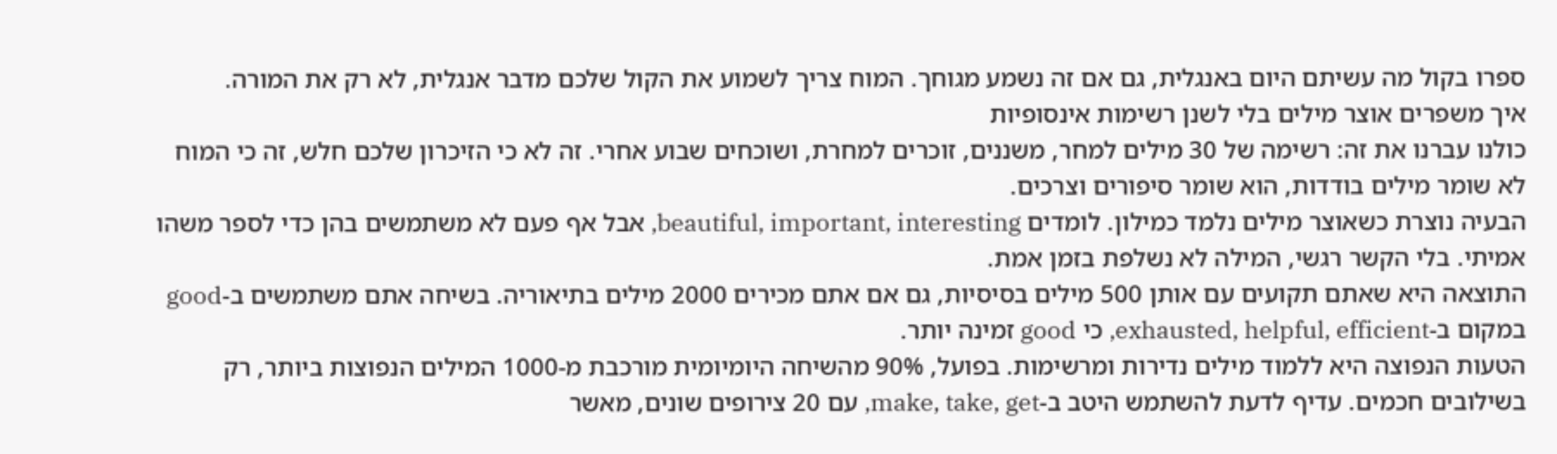ספרו בקול מה עשיתם היום באנגלית, גם אם זה נשמע מגוחך. המוח צריך לשמוע את הקול שלכם מדבר אנגלית, לא רק את המורה.
איך משפרים אוצר מילים בלי לשנן רשימות אינסופיות
כולנו עברנו את זה: רשימה של 30 מילים למחר, משננים, זוכרים למחרת, ושוכחים שבוע אחרי. זה לא כי הזיכרון שלכם חלש, זה כי המוח לא שומר מילים בודדות, הוא שומר סיפורים וצרכים.
הבעיה נוצרת כשאוצר מילים נלמד כמילון. לומדים beautiful, important, interesting, אבל אף פעם לא משתמשים בהן כדי לספר משהו אמיתי. בלי הקשר רגשי, המילה לא נשלפת בזמן אמת.
התוצאה היא שאתם תקועים עם אותן 500 מילים בסיסיות, גם אם אתם מכירים 2000 מילים בתיאוריה. בשיחה אתם משתמשים ב-good במקום ב-exhausted, helpful, efficient, כי good זמינה יותר.
הטעות הנפוצה היא ללמוד מילים נדירות ומרשימות. בפועל, 90% מהשיחה היומיומית מורכבת מ-1000 המילים הנפוצות ביותר, רק בשילובים חכמים. עדיף לדעת להשתמש היטב ב-make, take, get, עם 20 צירופים שונים, מאשר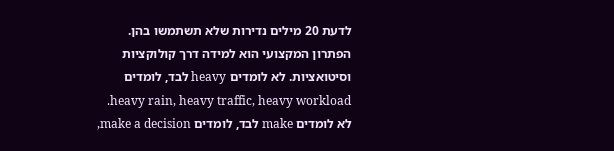לדעת 20 מילים נדירות שלא תשתמשו בהן.
הפתרון המקצועי הוא למידה דרך קולוקציות וסיטואציות. לא לומדים heavy לבד, לומדים heavy rain, heavy traffic, heavy workload. לא לומדים make לבד, לומדים make a decision,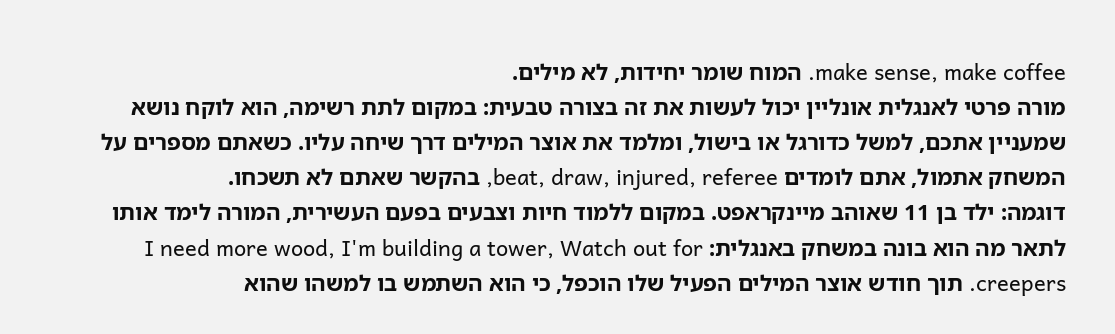make sense, make coffee. המוח שומר יחידות, לא מילים.
מורה פרטי לאנגלית אונליין יכול לעשות את זה בצורה טבעית: במקום לתת רשימה, הוא לוקח נושא שמעניין אתכם, למשל כדורגל או בישול, ומלמד את אוצר המילים דרך שיחה עליו. כשאתם מספרים על המשחק אתמול, אתם לומדים beat, draw, injured, referee, בהקשר שאתם לא תשכחו.
דוגמה: ילד בן 11 שאוהב מיינקראפט. במקום ללמוד חיות וצבעים בפעם העשירית, המורה לימד אותו לתאר מה הוא בונה במשחק באנגלית: I need more wood, I'm building a tower, Watch out for creepers. תוך חודש אוצר המילים הפעיל שלו הוכפל, כי הוא השתמש בו למשהו שהוא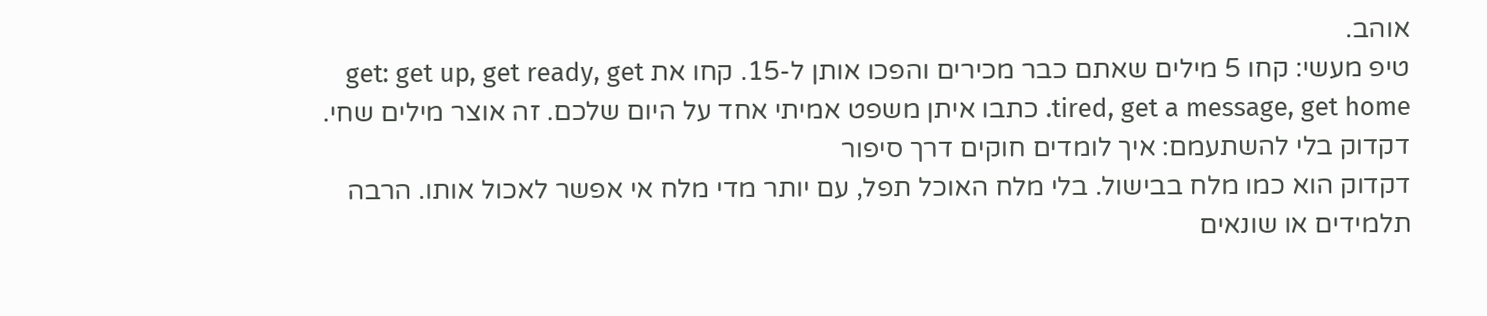אוהב.
טיפ מעשי: קחו 5 מילים שאתם כבר מכירים והפכו אותן ל-15. קחו את get: get up, get ready, get tired, get a message, get home. כתבו איתן משפט אמיתי אחד על היום שלכם. זה אוצר מילים שחי.
דקדוק בלי להשתעמם: איך לומדים חוקים דרך סיפור
דקדוק הוא כמו מלח בבישול. בלי מלח האוכל תפל, עם יותר מדי מלח אי אפשר לאכול אותו. הרבה תלמידים או שונאים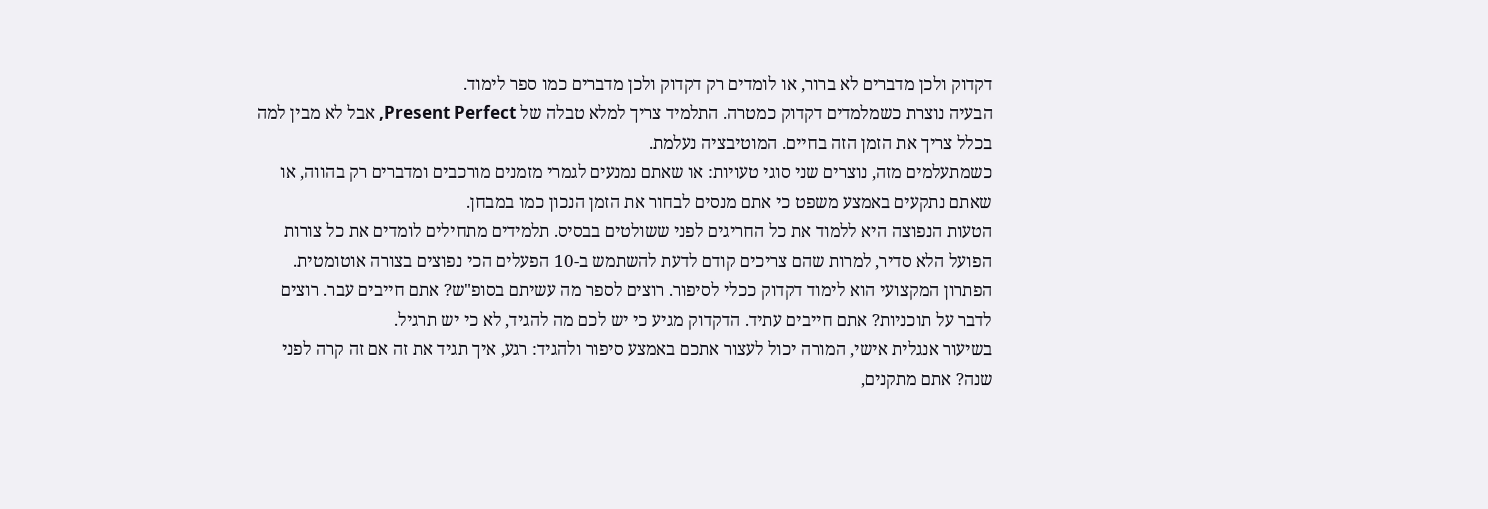דקדוק ולכן מדברים לא ברור, או לומדים רק דקדוק ולכן מדברים כמו ספר לימוד.
הבעיה נוצרת כשמלמדים דקדוק כמטרה. התלמיד צריך למלא טבלה של Present Perfect, אבל לא מבין למה בכלל צריך את הזמן הזה בחיים. המוטיבציה נעלמת.
כשמתעלמים מזה, נוצרים שני סוגי טעויות: או שאתם נמנעים לגמרי מזמנים מורכבים ומדברים רק בהווה, או שאתם נתקעים באמצע משפט כי אתם מנסים לבחור את הזמן הנכון כמו במבחן.
הטעות הנפוצה היא ללמוד את כל החריגים לפני ששולטים בבסיס. תלמידים מתחילים לומדים את כל צורות הפועל הלא סדיר, למרות שהם צריכים קודם לדעת להשתמש ב-10 הפעלים הכי נפוצים בצורה אוטומטית.
הפתרון המקצועי הוא לימוד דקדוק ככלי לסיפור. רוצים לספר מה עשיתם בסופ"ש? אתם חייבים עבר. רוצים לדבר על תוכניות? אתם חייבים עתיד. הדקדוק מגיע כי יש לכם מה להגיד, לא כי יש תרגיל.
בשיעור אנגלית אישי, המורה יכול לעצור אתכם באמצע סיפור ולהגיד: רגע, איך תגיד את זה אם זה קרה לפני שנה? אתם מתקנים,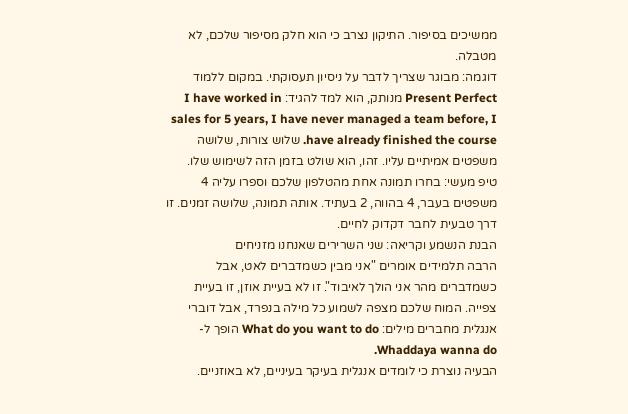ממשיכים בסיפור. התיקון נצרב כי הוא חלק מסיפור שלכם, לא מטבלה.
דוגמה: מבוגר שצריך לדבר על ניסיון תעסוקתי. במקום ללמוד Present Perfect מנותק, הוא למד להגיד: I have worked in sales for 5 years, I have never managed a team before, I have already finished the course. שלוש צורות, שלושה משפטים אמיתיים עליו. זהו, הוא שולט בזמן הזה לשימוש שלו.
טיפ מעשי: בחרו תמונה אחת מהטלפון שלכם וספרו עליה 4 משפטים בעבר, 4 בהווה, 2 בעתיד. אותה תמונה, שלושה זמנים. זו דרך טבעית לחבר דקדוק לחיים.
הבנת הנשמע וקריאה: שני השרירים שאנחנו מזניחים
הרבה תלמידים אומרים "אני מבין כשמדברים לאט, אבל כשמדברים מהר אני הולך לאיבוד". זו לא בעיית אוזן, זו בעיית צפייה. המוח שלכם מצפה לשמוע כל מילה בנפרד, אבל דוברי אנגלית מחברים מילים: What do you want to do הופך ל-Whaddaya wanna do.
הבעיה נוצרת כי לומדים אנגלית בעיקר בעיניים, לא באוזניים.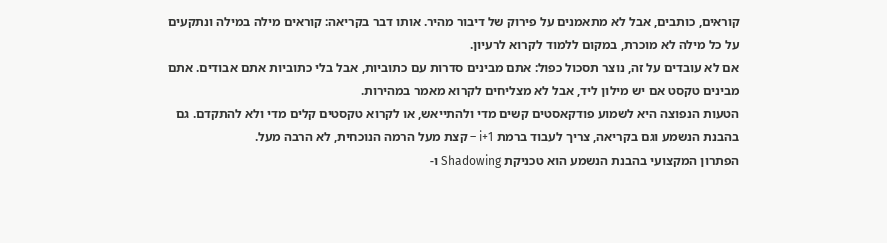קוראים, כותבים, אבל לא מתאמנים על פירוק של דיבור מהיר. אותו דבר בקריאה: קוראים מילה במילה ונתקעים על כל מילה לא מוכרת, במקום ללמוד לקרוא לרעיון.
אם לא עובדים על זה, נוצר תסכול כפול: אתם מבינים סדרות עם כתוביות, אבל בלי כתוביות אתם אבודים. אתם מבינים טקסט אם יש מילון ליד, אבל לא מצליחים לקרוא מאמר במהירות.
הטעות הנפוצה היא לשמוע פודקאסטים קשים מדי ולהתייאש, או לקרוא טקסטים קלים מדי ולא להתקדם. גם בהבנת הנשמע וגם בקריאה, צריך לעבוד ברמת i+1 – קצת מעל הרמה הנוכחית, לא הרבה מעל.
הפתרון המקצועי בהבנת הנשמע הוא טכניקת Shadowing ו-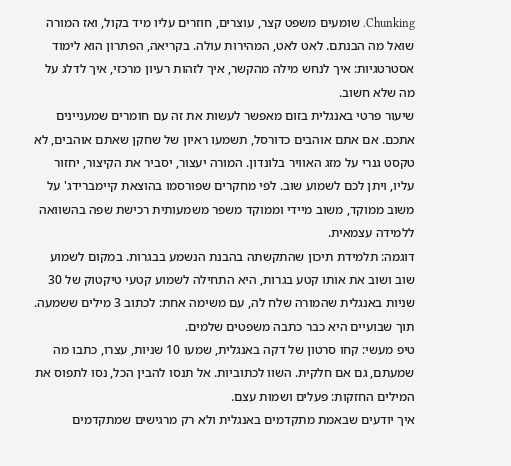Chunking. שומעים משפט קצר, עוצרים, חוזרים עליו מיד בקול, ואז המורה שואל מה הבנתם. לאט לאט, המהירות עולה. בקריאה, הפתרון הוא לימוד אסטרטגיות: איך לנחש מילה מהקשר, איך לזהות רעיון מרכזי, איך לדלג על מה שלא חשוב.
שיעור פרטי באנגלית בזום מאפשר לעשות את זה עם חומרים שמעניינים אתכם. אם אתם אוהבים כדורסל, תשמעו ראיון של שחקן שאתם אוהבים, לא טקסט גנרי על מזג האוויר בלונדון. המורה יעצור, יסביר את הקיצור, יחזור עליו, ויתן לכם לשמוע שוב. לפי מחקרים שפורסמו בהוצאת קיימברידג' על משוב ממוקד, משוב מיידי וממוקד משפר משמעותית רכישת שפה בהשוואה ללמידה עצמאית.
דוגמה: תלמידת תיכון שהתקשתה בהבנת הנשמע בבגרות. במקום לשמוע שוב ושוב את אותו קטע בגרות, היא התחילה לשמוע קטעי טיקטוק של 30 שניות באנגלית שהמורה שלח לה, עם משימה אחת: לכתוב 3 מילים ששמעה. תוך שבועיים היא כבר כתבה משפטים שלמים.
טיפ מעשי: קחו סרטון של דקה באנגלית, שמעו 10 שניות, עצרו, כתבו מה שמעתם, גם אם חלקית. השוו לכתוביות. אל תנסו להבין הכל, נסו לתפוס את המילים החזקות: פעלים ושמות עצם.
איך יודעים שבאמת מתקדמים באנגלית ולא רק מרגישים שמתקדמים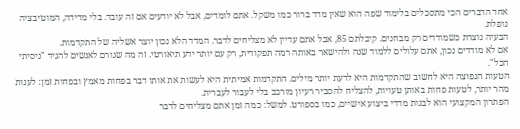אחד הדברים הכי מתסכלים בלימוד שפה הוא שאין מדד ברור כמו משקל. אתם לומדים, אבל לא יודעים אם זה עובד. בלי מדידה, המוטיבציה נופלת.
הבעיה נוצרת כשמודדים רק מבחנים. קיבלתם 85, אבל אתם עדיין לא מצליחים לדבר. המדד הלא נכון יוצר אשליה של התקדמות.
אם לא מודדים נכון, אתם עלולים ללמוד שנה ולהישאר באותה רמה תפקודית, רק עם יותר ידע תיאורטי. זה מה שגורם לאנשים להגיד "ניסיתי הכל".
הטעות הנפוצה היא לחשוב שהתקדמות היא לדעת יותר מילים. התקדמות אמיתית היא לעשות את אותו דבר בפחות מאמץ ובפחות זמן: לענות מהר יותר, לטעות פחות באותן טעויות, להצליח להסביר רעיון מורכב בלי לעבור לעברית.
הפתרון המקצועי הוא לבנות מדדי ביצוע אישיים, כמו בספורט. למשל: כמה זמן אתם מצליחים לדבר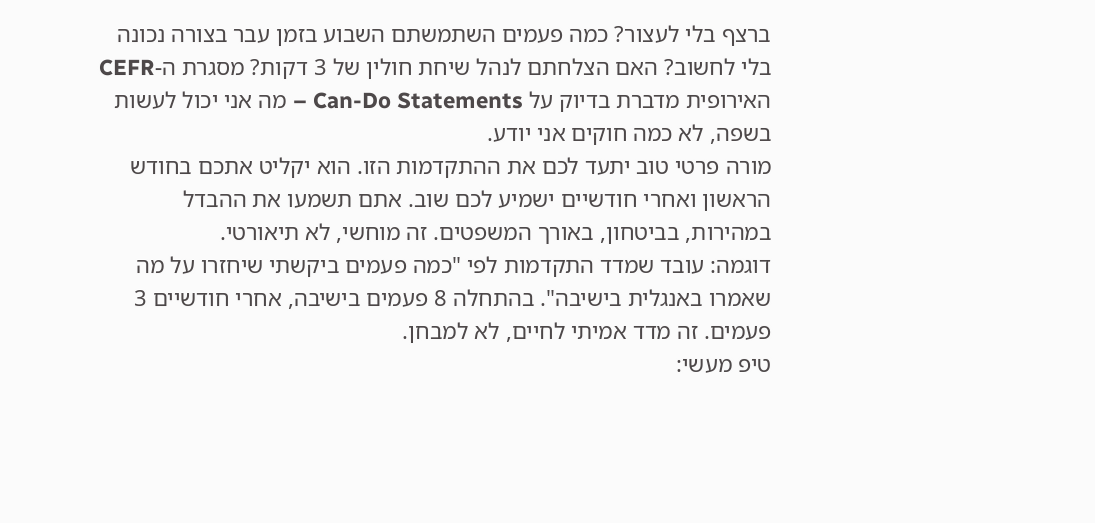ברצף בלי לעצור? כמה פעמים השתמשתם השבוע בזמן עבר בצורה נכונה בלי לחשוב? האם הצלחתם לנהל שיחת חולין של 3 דקות? מסגרת ה-CEFR האירופית מדברת בדיוק על Can-Do Statements – מה אני יכול לעשות בשפה, לא כמה חוקים אני יודע.
מורה פרטי טוב יתעד לכם את ההתקדמות הזו. הוא יקליט אתכם בחודש הראשון ואחרי חודשיים ישמיע לכם שוב. אתם תשמעו את ההבדל במהירות, בביטחון, באורך המשפטים. זה מוחשי, לא תיאורטי.
דוגמה: עובד שמדד התקדמות לפי "כמה פעמים ביקשתי שיחזרו על מה שאמרו באנגלית בישיבה". בהתחלה 8 פעמים בישיבה, אחרי חודשיים 3 פעמים. זה מדד אמיתי לחיים, לא למבחן.
טיפ מעשי: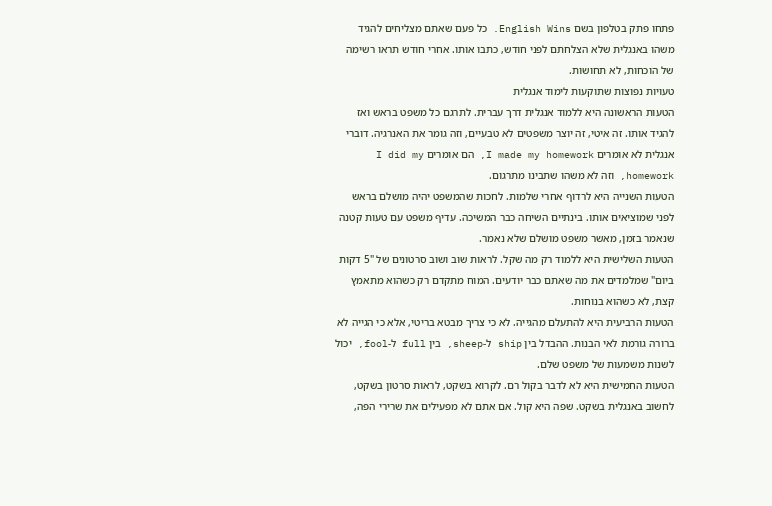פתחו פתק בטלפון בשם English Wins. כל פעם שאתם מצליחים להגיד משהו באנגלית שלא הצלחתם לפני חודש, כתבו אותו. אחרי חודש תראו רשימה של הוכחות, לא תחושות.
טעויות נפוצות שתוקעות לימוד אנגלית
הטעות הראשונה היא ללמוד אנגלית דרך עברית. לתרגם כל משפט בראש ואז להגיד אותו. זה איטי, זה יוצר משפטים לא טבעיים, וזה גומר את האנרגיה. דוברי אנגלית לא אומרים I made my homework, הם אומרים I did my homework, וזה לא משהו שתבינו מתרגום.
הטעות השנייה היא לרדוף אחרי שלמות. לחכות שהמשפט יהיה מושלם בראש לפני שמוציאים אותו. בינתיים השיחה כבר המשיכה. עדיף משפט עם טעות קטנה שנאמר בזמן, מאשר משפט מושלם שלא נאמר.
הטעות השלישית היא ללמוד רק מה שקל. לראות שוב ושוב סרטונים של "5 דקות ביום" שמלמדים את מה שאתם כבר יודעים. המוח מתקדם רק כשהוא מתאמץ קצת, לא כשהוא בנוחות.
הטעות הרביעית היא להתעלם מהגייה. לא כי צריך מבטא בריטי, אלא כי הגייה לא ברורה גורמת לאי הבנות. ההבדל בין ship ל-sheep, בין full ל-fool, יכול לשנות משמעות של משפט שלם.
הטעות החמישית היא לא לדבר בקול רם. לקרוא בשקט, לראות סרטון בשקט, לחשוב באנגלית בשקט. שפה היא קול. אם אתם לא מפעילים את שרירי הפה,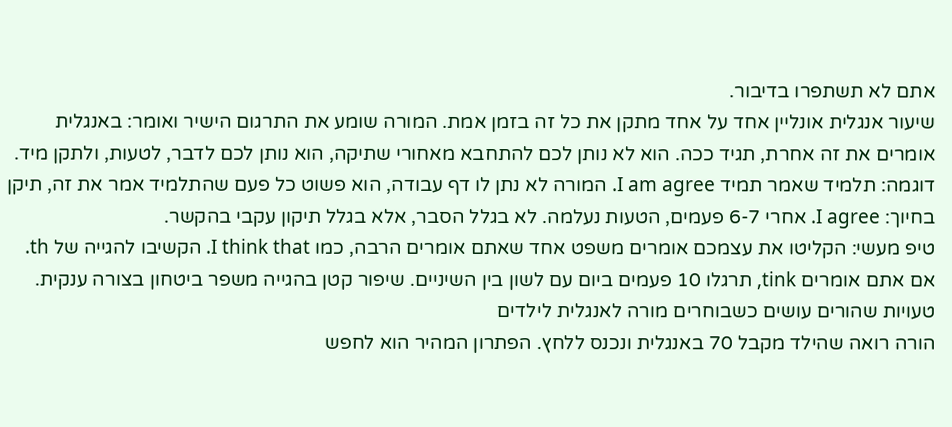אתם לא תשתפרו בדיבור.
שיעור אנגלית אונליין אחד על אחד מתקן את כל זה בזמן אמת. המורה שומע את התרגום הישיר ואומר: באנגלית אומרים את זה אחרת, תגיד ככה. הוא לא נותן לכם להתחבא מאחורי שתיקה, הוא נותן לכם לדבר, לטעות, ולתקן מיד.
דוגמה: תלמיד שאמר תמיד I am agree. המורה לא נתן לו דף עבודה, הוא פשוט כל פעם שהתלמיד אמר את זה, תיקן בחיוך: I agree. אחרי 6-7 פעמים, הטעות נעלמה. לא בגלל הסבר, אלא בגלל תיקון עקבי בהקשר.
טיפ מעשי: הקליטו את עצמכם אומרים משפט אחד שאתם אומרים הרבה, כמו I think that. הקשיבו להגייה של th. אם אתם אומרים tink, תרגלו 10 פעמים ביום עם לשון בין השיניים. שיפור קטן בהגייה משפר ביטחון בצורה ענקית.
טעויות שהורים עושים כשבוחרים מורה לאנגלית לילדים
הורה רואה שהילד מקבל 70 באנגלית ונכנס ללחץ. הפתרון המהיר הוא לחפש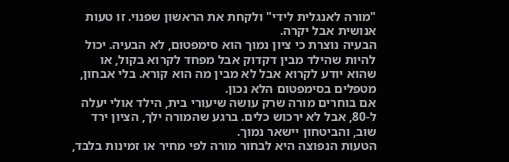"מורה לאנגלית לידי" ולקחת את הראשון שפנוי. זו טעות אנושית אבל יקרה.
הבעיה נוצרת כי ציון נמוך הוא סימפטום, לא הבעיה. יכול להיות שהילד מבין דקדוק אבל מפחד לקרוא בקול, או שהוא יודע לקרוא אבל לא מבין מה הוא קורא. בלי אבחון, מטפלים בסימפטום הלא נכון.
אם בוחרים מורה שרק עושה שיעורי בית, הילד אולי יעלה ל-80, אבל לא ירכוש כלים. ברגע שהמורה ילך, הציון ירד שוב, והביטחון יישאר נמוך.
הטעות הנפוצה היא לבחור מורה לפי מחיר או זמינות בלבד,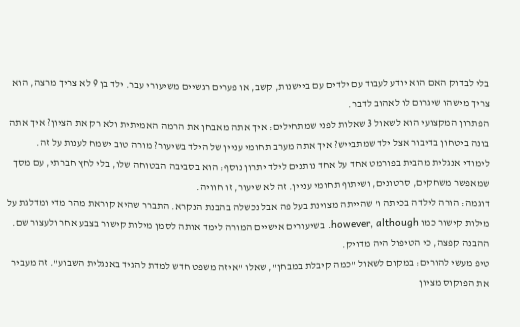בלי לבדוק האם הוא יודע לעבוד עם ילדים עם ביישנות, קשב, או פערים רגשיים משיעורי עבר. ילד בן 9 לא צריך מרצה, הוא צריך מישהו שיגרום לו לאהוב לדבר.
הפתרון המקצועי הוא לשאול 3 שאלות לפני שמתחילים: איך אתה מאבחן את הרמה האמיתית ולא רק את הציון? איך אתה בונה ביטחון בדיבור אצל ילד שמתבייש? איך אתה מערב תחומי עניין של הילד בשיעור? מורה טוב ישמח לענות על זה.
לימודי אנגלית מהבית בפורמט אחד על אחד נותנים לילד יתרון נוסף: הוא בסביבה הבטוחה שלו, בלי לחץ חברתי, עם מסך שמאפשר משחקים, סרטונים, ושיתוף תחומי עניין. זה לא שיעור, זו חוויה.
דוגמה: הורה לילדה בכיתה ו' שהייתה מצוינת בעל פה אבל נכשלה בהבנת הנקרא. התברר שהיא קוראת מהר מדי ומדלגת על מילות קישור כמו however, although. בשיעורים אישיים המורה לימד אותה לסמן מילות קישור בצבע אחר ולעצור שם. ההבנה קפצה, כי הטיפול היה מדויק.
טיפ מעשי להורים: במקום לשאול "כמה קיבלת במבחן", שאלו "איזה משפט חדש למדת להגיד באנגלית השבוע". זה מעביר את הפוקוס מציון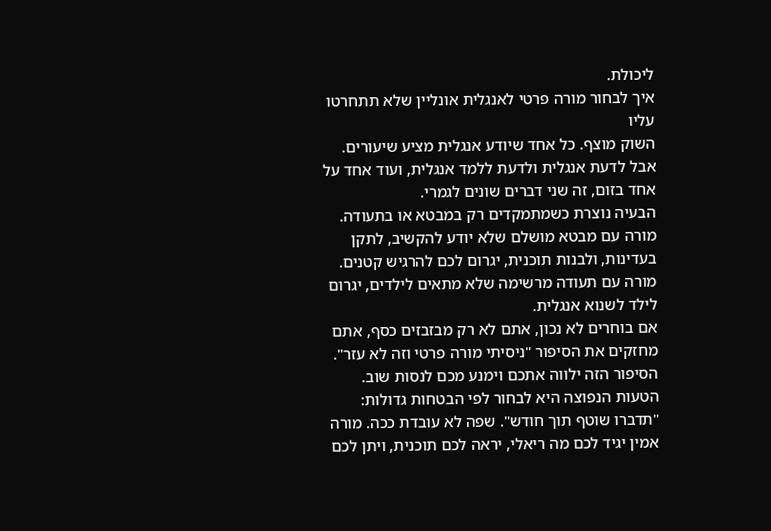ליכולת.
איך לבחור מורה פרטי לאנגלית אונליין שלא תתחרטו עליו
השוק מוצף. כל אחד שיודע אנגלית מציע שיעורים. אבל לדעת אנגלית ולדעת ללמד אנגלית, ועוד אחד על אחד בזום, זה שני דברים שונים לגמרי.
הבעיה נוצרת כשמתמקדים רק במבטא או בתעודה. מורה עם מבטא מושלם שלא יודע להקשיב, לתקן בעדינות, ולבנות תוכנית, יגרום לכם להרגיש קטנים. מורה עם תעודה מרשימה שלא מתאים לילדים, יגרום לילד לשנוא אנגלית.
אם בוחרים לא נכון, אתם לא רק מבזבזים כסף, אתם מחזקים את הסיפור "ניסיתי מורה פרטי וזה לא עזר". הסיפור הזה ילווה אתכם וימנע מכם לנסות שוב.
הטעות הנפוצה היא לבחור לפי הבטחות גדולות: "תדברו שוטף תוך חודש". שפה לא עובדת ככה. מורה אמין יגיד לכם מה ריאלי, יראה לכם תוכנית, ויתן לכם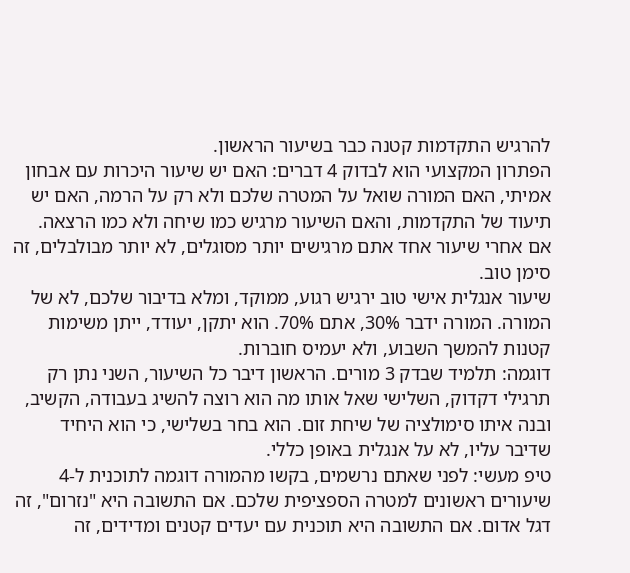להרגיש התקדמות קטנה כבר בשיעור הראשון.
הפתרון המקצועי הוא לבדוק 4 דברים: האם יש שיעור היכרות עם אבחון אמיתי, האם המורה שואל על המטרה שלכם ולא רק על הרמה, האם יש תיעוד של התקדמות, והאם השיעור מרגיש כמו שיחה ולא כמו הרצאה. אם אחרי שיעור אחד אתם מרגישים יותר מסוגלים, לא יותר מבולבלים, זה סימן טוב.
שיעור אנגלית אישי טוב ירגיש רגוע, ממוקד, ומלא בדיבור שלכם, לא של המורה. המורה ידבר 30%, אתם 70%. הוא יתקן, יעודד, ייתן משימות קטנות להמשך השבוע, ולא יעמיס חוברות.
דוגמה: תלמיד שבדק 3 מורים. הראשון דיבר כל השיעור, השני נתן רק תרגילי דקדוק, השלישי שאל אותו מה הוא רוצה להשיג בעבודה, הקשיב, ובנה איתו סימולציה של שיחת זום. הוא בחר בשלישי, כי הוא היחיד שדיבר עליו, לא על אנגלית באופן כללי.
טיפ מעשי: לפני שאתם נרשמים, בקשו מהמורה דוגמה לתוכנית ל-4 שיעורים ראשונים למטרה הספציפית שלכם. אם התשובה היא "נזרום", זה דגל אדום. אם התשובה היא תוכנית עם יעדים קטנים ומדידים, זה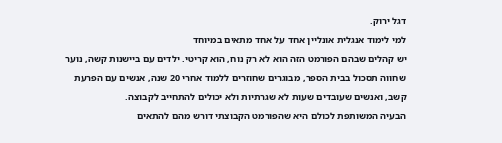דגל ירוק.
למי לימוד אנגלית אונליין אחד על אחד מתאים במיוחד
יש קהלים שבהם הפורמט הזה הוא לא רק נוח, הוא קריטי. ילדים עם ביישנות קשה, נוער שחווה תסכול בבית הספר, מבוגרים שחוזרים ללמוד אחרי 20 שנה, אנשים עם הפרעת קשב, ואנשים שעובדים שעות לא שגרתיות ולא יכולים להתחייב לקבוצה.
הבעיה המשותפת לכולם היא שהפורמט הקבוצתי דורש מהם להתאים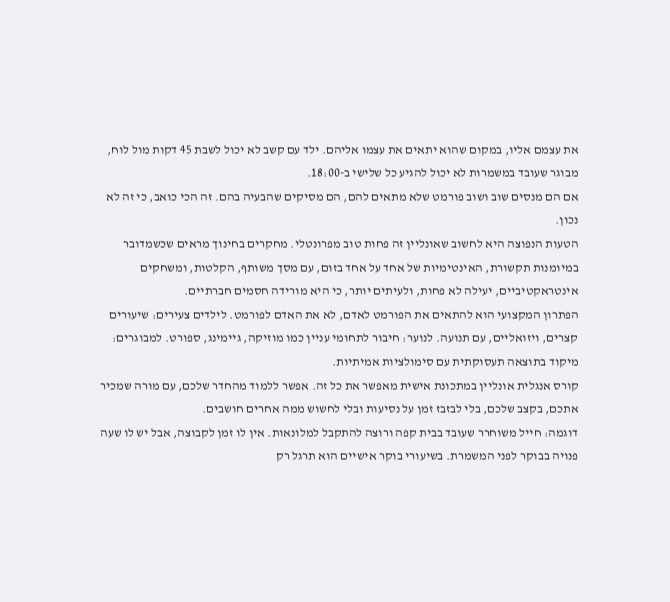את עצמם אליו, במקום שהוא יתאים את עצמו אליהם. ילד עם קשב לא יכול לשבת 45 דקות מול לוח, מבוגר שעובד במשמרות לא יכול להגיע כל שלישי ב-18:00.
אם הם מנסים שוב ושוב פורמט שלא מתאים להם, הם מסיקים שהבעיה בהם. זה הכי כואב, כי זה לא נכון.
הטעות הנפוצה היא לחשוב שאונליין זה פחות טוב מפרונטלי. מחקרים בחינוך מראים שכשמדובר במיומנות תקשורת, האינטימיות של אחד על אחד בזום, עם מסך משותף, הקלטות, ומשחקים אינטראקטיביים, יעילה לא פחות, ולעיתים יותר, כי היא מורידה חסמים חברתיים.
הפתרון המקצועי הוא להתאים את הפורמט לאדם, לא את האדם לפורמט. לילדים צעירים: שיעורים קצרים, ויזואליים, עם תנועה. לנוער: חיבור לתחומי עניין כמו מוזיקה, גיימינג, ספורט. למבוגרים: מיקוד בתוצאה תעסוקתית עם סימולציות אמיתיות.
קורס אנגלית אונליין במתכונת אישית מאפשר את כל זה. אפשר ללמוד מהחדר שלכם, עם מורה שמכיר אתכם, בקצב שלכם, בלי לבזבז זמן על נסיעות ובלי לחשוש ממה אחרים חושבים.
דוגמה: חייל משוחרר שעובד בבית קפה ורוצה להתקבל למלונאות. אין לו זמן לקבוצה, אבל יש לו שעה פנויה בבוקר לפני המשמרת. בשיעורי בוקר אישיים הוא תרגל רק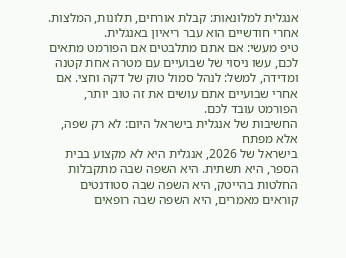אנגלית למלונאות: קבלת אורחים, תלונות, המלצות. אחרי חודשיים הוא עבר ריאיון באנגלית.
טיפ מעשי: אם אתם מתלבטים אם הפורמט מתאים לכם, עשו ניסוי של שבועיים עם מטרה אחת קטנה ומדידה, למשל: לנהל סמול טוק של דקה וחצי. אם אחרי שבועיים אתם עושים את זה טוב יותר, הפורמט עובד לכם.
החשיבות של אנגלית בישראל היום: לא רק שפה, אלא מפתח
בישראל של 2026, אנגלית היא לא מקצוע בבית הספר, היא תשתית. היא השפה שבה מתקבלות החלטות בהייטק, היא השפה שבה סטודנטים קוראים מאמרים, היא השפה שבה רופאים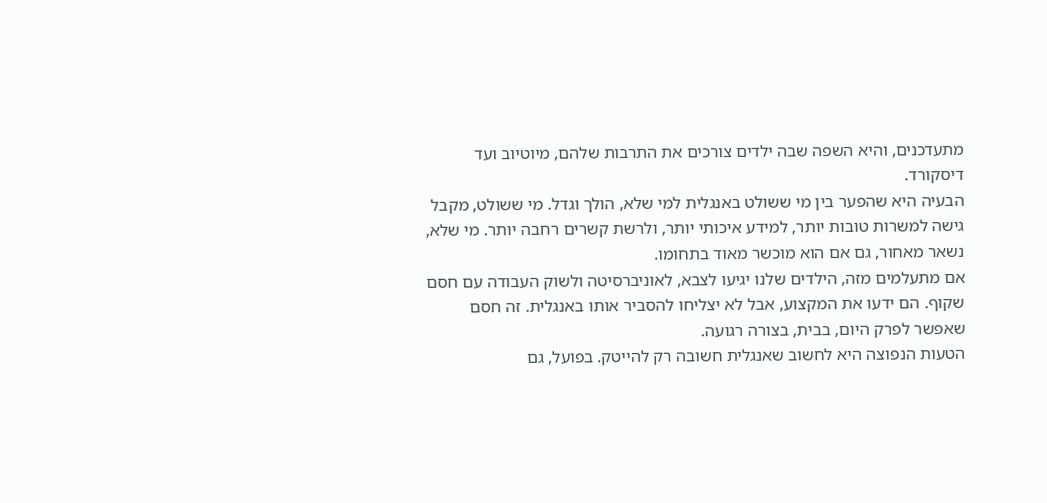מתעדכנים, והיא השפה שבה ילדים צורכים את התרבות שלהם, מיוטיוב ועד דיסקורד.
הבעיה היא שהפער בין מי ששולט באנגלית למי שלא, הולך וגדל. מי ששולט, מקבל גישה למשרות טובות יותר, למידע איכותי יותר, ולרשת קשרים רחבה יותר. מי שלא, נשאר מאחור, גם אם הוא מוכשר מאוד בתחומו.
אם מתעלמים מזה, הילדים שלנו יגיעו לצבא, לאוניברסיטה ולשוק העבודה עם חסם שקוף. הם ידעו את המקצוע, אבל לא יצליחו להסביר אותו באנגלית. זה חסם שאפשר לפרק היום, בבית, בצורה רגועה.
הטעות הנפוצה היא לחשוב שאנגלית חשובה רק להייטק. בפועל, גם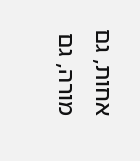אחות, גם מורה, גם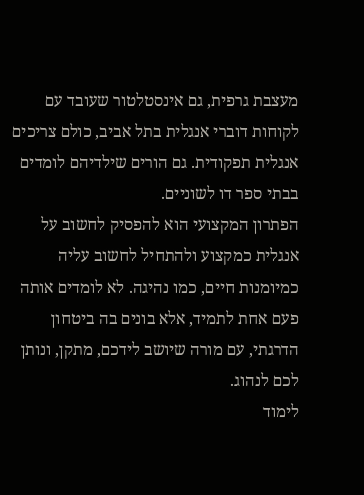מעצבת גרפית, גם אינסטלטור שעובד עם לקוחות דוברי אנגלית בתל אביב, כולם צריכים אנגלית תפקודית. גם הורים שילדיהם לומדים בבתי ספר דו לשוניים.
הפתרון המקצועי הוא להפסיק לחשוב על אנגלית כמקצוע ולהתחיל לחשוב עליה כמיומנות חיים, כמו נהיגה. לא לומדים אותה פעם אחת לתמיד, אלא בונים בה ביטחון הדרגתי, עם מורה שיושב לידכם, מתקן, ונותן לכם לנהוג.
לימוד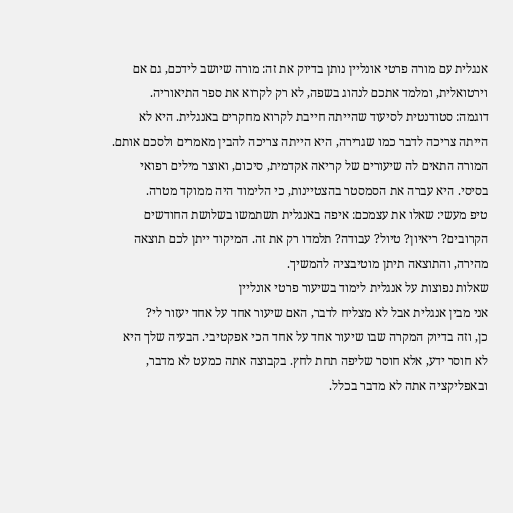אנגלית עם מורה פרטי אונליין נותן בדיוק את זה: מורה שיושב לידכם, גם אם וירטואלית, ומלמד אתכם לנהוג בשפה, לא רק לקרוא את ספר התיאוריה.
דוגמה: סטודנטית לסיעוד שהייתה חייבת לקרוא מחקרים באנגלית. היא לא הייתה צריכה לדבר כמו שגרירה, היא הייתה צריכה להבין מאמרים ולסכם אותם. המורה התאים לה שיעורים של קריאה אקדמית, סיכום, ואוצר מילים רפואי בסיסי. היא עברה את הסמסטר בהצטיינות, כי הלימוד היה ממוקד מטרה.
טיפ מעשי: שאלו את עצמכם: איפה באנגלית תשתמשו בשלושת החודשים הקרובים? ריאיון? טיול? עבודה? תלמדו רק את זה. המיקוד ייתן לכם תוצאה מהירה, והתוצאה תיתן מוטיבציה להמשיך.
שאלות נפוצות על אנגלית לימוד בשיעור פרטי אונליין
אני מבין אנגלית אבל לא מצליח לדבר, האם שיעור אחד על אחד יעזור לי?
כן, וזה בדיוק המקרה שבו שיעור אחד על אחד הכי אפקטיבי. הבעיה שלך היא לא חוסר ידע, אלא חוסר שליפה תחת לחץ. בקבוצה אתה כמעט לא מדבר, ובאפליקציה אתה לא מדבר בכלל.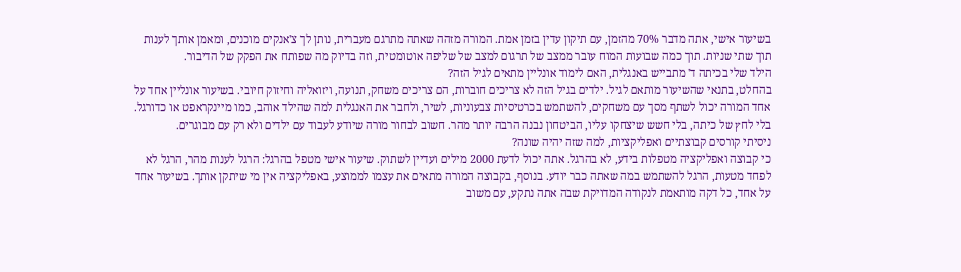בשיעור אישי, אתה מדבר 70% מהזמן, עם תיקון עדין בזמן אמת. המורה מזהה שאתה מתרגם מעברית, נותן לך צ'אנקים מוכנים, ומאמן אותך לענות תוך שתי שניות. תוך כמה שבועות המוח עובר ממצב של תרגום למצב של שליפה אוטומטית, וזה בדיוק מה שפותח את הפקק של הדיבור.
הילד שלי בכיתה ד' מתבייש באנגלית, האם לימוד אונליין מתאים לגיל הזה?
בהחלט, בתנאי שהשיעור מותאם לגיל. ילדים בגיל הזה לא צריכים חוברות, הם צריכים משחק, תנועה, ויזואליה וחיזוק חיובי. בשיעור אונליין אחד על אחד המורה יכול לשתף מסך עם משחקים, להשתמש בכרטיסיות צבעוניות, לשיר, ולחבר את האנגלית למה שהילד אוהב, כמו מיינקראפט או כדורגל. בלי לחץ של כיתה, בלי חשש שיצחקו עליו, הביטחון נבנה הרבה יותר מהר. חשוב לבחור מורה שיודע לעבוד עם ילדים ולא רק עם מבוגרים.
ניסיתי קורסים קבוצתיים ואפליקציות, למה שזה יהיה שונה?
כי קבוצה ואפליקציה מטפלות בידע, לא בהרגל. אתה יכול לדעת 2000 מילים ועדיין לשתוק. שיעור אישי מטפל בהרגל: הרגל לענות מהר, הרגל לא לפחד מטעות, הרגל להשתמש במה שאתה כבר יודע. בנוסף, בקבוצה המורה מתאים את עצמו לממוצע, באפליקציה אין מי שיתקן אותך. בשיעור אחד על אחד, כל דקה מותאמת לנקודה המדויקת שבה אתה נתקע, עם משוב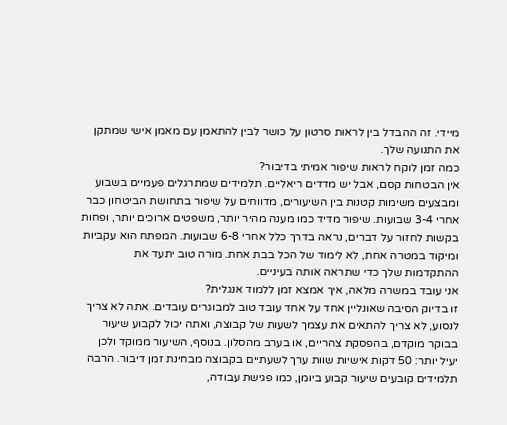מיידי. זה ההבדל בין לראות סרטון על כושר לבין להתאמן עם מאמן אישי שמתקן את התנועה שלך.
כמה זמן לוקח לראות שיפור אמיתי בדיבור?
אין הבטחות קסם, אבל יש מדדים ריאליים. תלמידים שמתרגלים פעמיים בשבוע ומבצעים משימות קטנות בין השיעורים, מדווחים על שיפור בתחושת הביטחון כבר אחרי 3-4 שבועות. שיפור מדיד כמו מענה מהיר יותר, משפטים ארוכים יותר, ופחות בקשות לחזור על דברים, נראה בדרך כלל אחרי 6-8 שבועות. המפתח הוא עקביות ומיקוד במטרה אחת, לא לימוד של הכל בבת אחת. מורה טוב יתעד את ההתקדמות שלך כדי שתראה אותה בעיניים.
אני עובד במשרה מלאה, איך אמצא זמן ללמוד אנגלית?
זו בדיוק הסיבה שאונליין אחד על אחד עובד טוב למבוגרים עובדים. אתה לא צריך לנסוע, לא צריך להתאים את עצמך לשעות של קבוצה, ואתה יכול לקבוע שיעור בבוקר מוקדם, בהפסקת צהריים, או בערב מהסלון. בנוסף, השיעור ממוקד ולכן יעיל יותר: 50 דקות אישיות שוות ערך לשעתיים בקבוצה מבחינת זמן דיבור. הרבה תלמידים קובעים שיעור קבוע ביומן, כמו פגישת עבודה,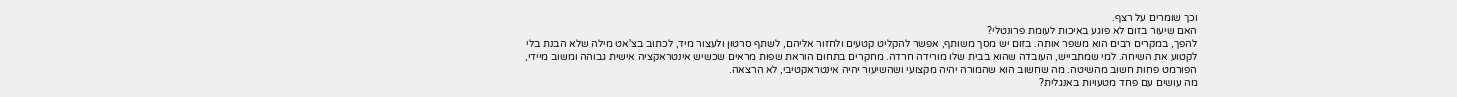וכך שומרים על רצף.
האם שיעור בזום לא פוגע באיכות לעומת פרונטלי?
להפך, במקרים רבים הוא משפר אותה. בזום יש מסך משותף, אפשר להקליט קטעים ולחזור אליהם, לשתף סרטון ולעצור מיד, לכתוב בצ'אט מילה שלא הבנת בלי לקטוע את השיחה. למי שמתבייש, העובדה שהוא בבית שלו מורידה חרדה. מחקרים בתחום הוראת שפות מראים שכשיש אינטראקציה אישית גבוהה ומשוב מיידי, הפורמט פחות חשוב מהשיטה. מה שחשוב הוא שהמורה יהיה מקצועי ושהשיעור יהיה אינטראקטיבי, לא הרצאה.
מה עושים עם פחד מטעויות באנגלית?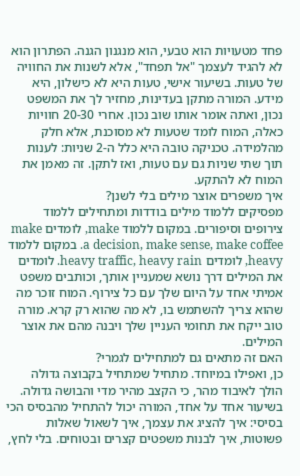פחד מטעויות הוא טבעי, הוא מנגנון הגנה. הפתרון הוא לא להגיד לעצמך "אל תפחד", אלא לשנות את החוויה של טעות. בשיעור אישי, טעות היא לא כישלון, היא מידע. המורה מתקן בעדינות, מחזיר לך את המשפט נכון, ואתה אומר אותו שוב נכון. אחרי 20-30 חוויות כאלה, המוח לומד שטעות לא מסוכנת, אלא חלק מהלמידה. טכניקה טובה היא כלל ה-2 שניות: לענות תוך שתי שניות גם עם טעות, ואז לתקן. זה מאמן את המוח לא להתקע.
איך משפרים אוצר מילים בלי לשנן?
מפסיקים ללמוד מילים בודדות ומתחילים ללמוד צירופים וסיפורים. במקום ללמוד make, לומדים make a decision, make sense, make coffee. במקום ללמוד heavy, לומדים heavy traffic, heavy rain. לומדים את המילים דרך נושא שמעניין אותך, וכותבים משפט אמיתי אחד על היום שלך עם כל צירוף. המוח זוכר מה שהוא צריך להשתמש בו, לא מה שהוא רק קרא. מורה טוב ייקח את תחומי העניין שלך ויבנה מהם את אוצר המילים.
האם זה מתאים גם למתחילים לגמרי?
כן, ואפילו במיוחד. מתחיל שמתחיל בקבוצה גדולה הולך לאיבוד מהר, כי הקצב מהיר מדי והבושה גדולה. בשיעור אחד על אחד, המורה יכול להתחיל מהבסיס הכי בסיסי: איך להציג את עצמך, איך לשאול שאלות פשוטות, איך לבנות משפטים קצרים ובטוחים. בלי לחץ,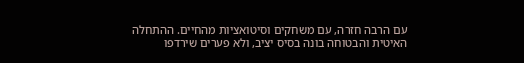עם הרבה חזרה, עם משחקים וסיטואציות מהחיים. ההתחלה האיטית והבטוחה בונה בסיס יציב, ולא פערים שירדפו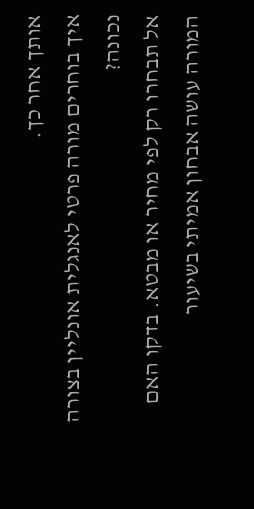אותך אחר כך.
איך בוחרים מורה פרטי לאנגלית אונליין בצורה נכונה?
אל תבחרו רק לפי מחיר או מבטא. בדקו האם המורה עושה אבחון אמיתי בשיעור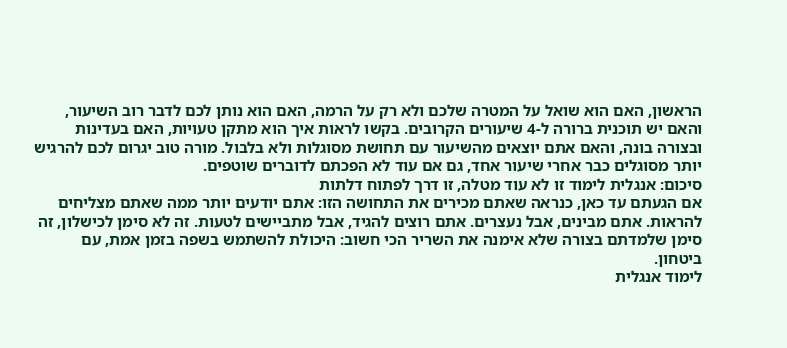הראשון, האם הוא שואל על המטרה שלכם ולא רק על הרמה, האם הוא נותן לכם לדבר רוב השיעור, והאם יש תוכנית ברורה ל-4 שיעורים הקרובים. בקשו לראות איך הוא מתקן טעויות, האם בעדינות ובצורה בונה, והאם אתם יוצאים מהשיעור עם תחושת מסוגלות ולא בלבול. מורה טוב יגרום לכם להרגיש יותר מסוגלים כבר אחרי שיעור אחד, גם אם עוד לא הפכתם לדוברים שוטפים.
סיכום: אנגלית לימוד זו לא עוד מטלה, זו דרך לפתוח דלתות
אם הגעתם עד כאן, כנראה שאתם מכירים את התחושה הזו: אתם יודעים יותר ממה שאתם מצליחים להראות. אתם מבינים, אבל נעצרים. אתם רוצים להגיד, אבל מתביישים לטעות. זה לא סימן לכישלון, זה סימן שלמדתם בצורה שלא אימנה את השריר הכי חשוב: היכולת להשתמש בשפה בזמן אמת, עם ביטחון.
לימוד אנגלית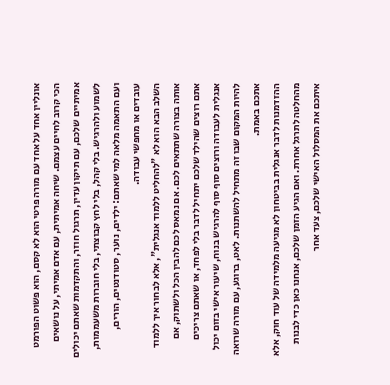אונליין אחד על אחד עם מורה פרטי הוא לא קסם, הוא פשוט הפורמט הכי קרוב לחיים עצמם. שיחה אמיתית, עם אדם אמיתי, על נושאים אמיתיים שלכם, עם תיקון עדין, תרגול חוזר, והתקדמות שאתם יכולים לשמוע ולהרגיש. בלי קהל, בלי לחץ קבוצתי, בלי חוברות משעממות, ועם התאמה מלאה למי שאתם: ילדים, נוער, סטודנטים, הורים, עובדים או מחפשי עבודה.
השלב הבא הוא לא "להחליט ללמוד אנגלית", אלא לבחור איך ללמוד אותה בצורה שתתאים לכם. אם נמאס לכם להבין הכל ולשתוק, אם אתם רוצים שהילד שלכם יתחיל לדבר בלי לפחד, או שאתם צריכים אנגלית לעבודה ורוצים סוף סוף להרגיש בנוח, שיעור אישי בזום יכול להיות המקום שבו זה מתחיל להשתנות. לאט, ברוגע, עם מורה שרואה אתכם באמת.
ההזדמנות לדבר אנגלית בביטחון לא מגיעה מלמידה של עוד חוק, אלא מהחלטה לתרגל אחרת. ואם הגיע הזמן שלכם, אנחנו כאן כדי לבנות איתכם את המסלול האישי שלכם, צעד אחר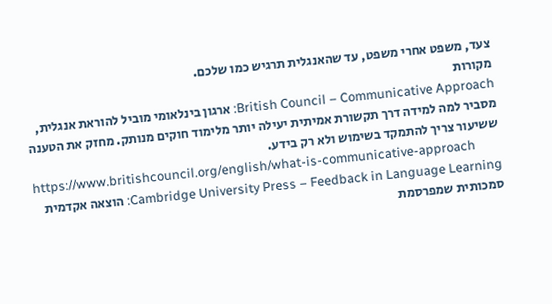צעד, משפט אחרי משפט, עד שהאנגלית תרגיש כמו שלכם.
מקורות
British Council – Communicative Approach: ארגון בינלאומי מוביל להוראת אנגלית, מסביר למה למידה דרך תקשורת אמיתית יעילה יותר מלימוד חוקים מנותק. מחזק את הטענה ששיעור צריך להתמקד בשימוש ולא רק בידע.
https://www.britishcouncil.org/english/what-is-communicative-approach
Cambridge University Press – Feedback in Language Learning: הוצאה אקדמית סמכותית שמפרסמת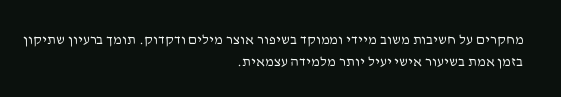מחקרים על חשיבות משוב מיידי וממוקד בשיפור אוצר מילים ודקדוק. תומך ברעיון שתיקון בזמן אמת בשיעור אישי יעיל יותר מלמידה עצמאית.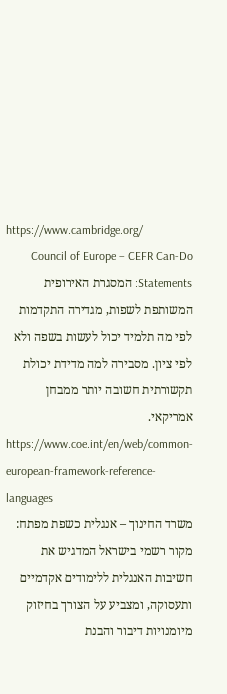https://www.cambridge.org/
Council of Europe – CEFR Can-Do Statements: המסגרת האירופית המשותפת לשפות, מגדירה התקדמות לפי מה תלמיד יכול לעשות בשפה ולא לפי ציון. מסבירה למה מדידת יכולת תקשורתית חשובה יותר ממבחן אמריקאי.
https://www.coe.int/en/web/common-european-framework-reference-languages
משרד החינוך – אנגלית כשפת מפתח: מקור רשמי בישראל המדגיש את חשיבות האנגלית ללימודים אקדמיים ותעסוקה, ומצביע על הצורך בחיזוק מיומנויות דיבור והבנת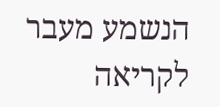הנשמע מעבר לקריאה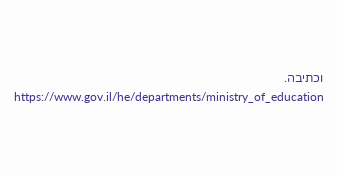וכתיבה.
https://www.gov.il/he/departments/ministry_of_education